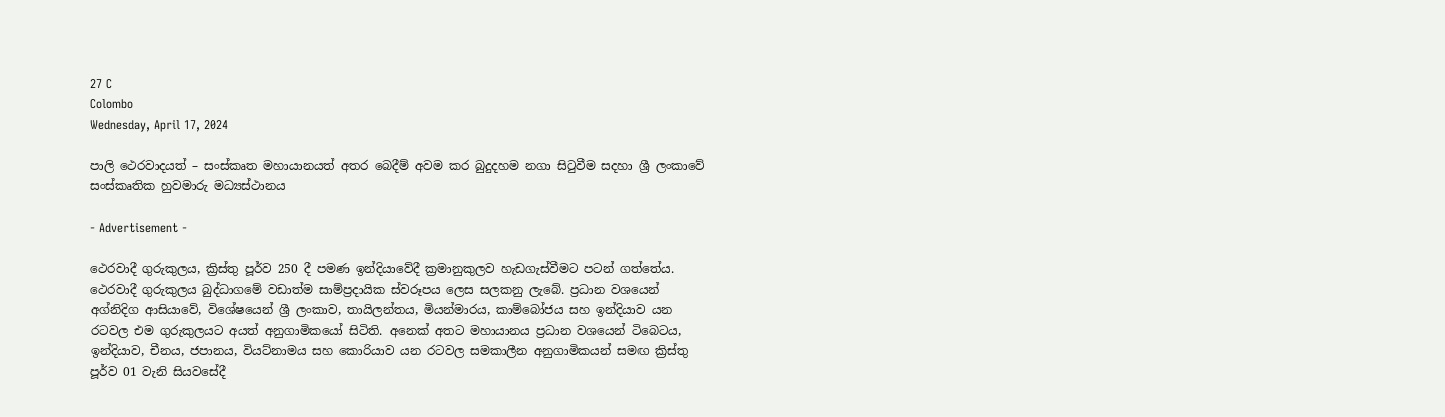27 C
Colombo
Wednesday, April 17, 2024

පාලි ථෙරවාදයත් – සංස්කෘත මහායානයත් අතර බෙදීම් අවම කර බුදුදහම නගා සිටුවීම සදහා ශ්‍රී ලංකාවේ සංස්කෘතික හුවමාරු මධ්‍යස්ථානය

- Advertisement -

ථෙරවාදී ගුරුකුලය, ක්‍රිස්තු පූර්ව 250 දී පමණ ඉන්දියාවේදී ක්‍රමානුකුලව හැඩගැස්වීමට පටන් ගත්තේය. ථෙරවාදී ගුරුකුලය බුද්ධාගමේ වඩාත්ම සාම්ප්‍රදායික ස්වරූපය ලෙස සලකනු ලැබේ. ප්‍රධාන වශයෙන් අග්නිදිග ආසියාවේ, විශේෂයෙන් ශ්‍රී ලංකාව, තායිලන්තය, මියන්මාරය, කාම්බෝජය සහ ඉන්දියාව යන රටවල එම ගුරුකුලයට අයත් අනුගාමිකයෝ සිටිති. අනෙක් අතට මහායානය ප්‍රධාන වශයෙන් ටිබෙටය, ඉන්දියාව, චීනය, ජපානය, වියට්නාමය සහ කොරියාව යන රටවල සමකාලීන අනුගාමිකයන් සමඟ ක්‍රිස්තු පූර්ව 01 වැනි සියවසේදී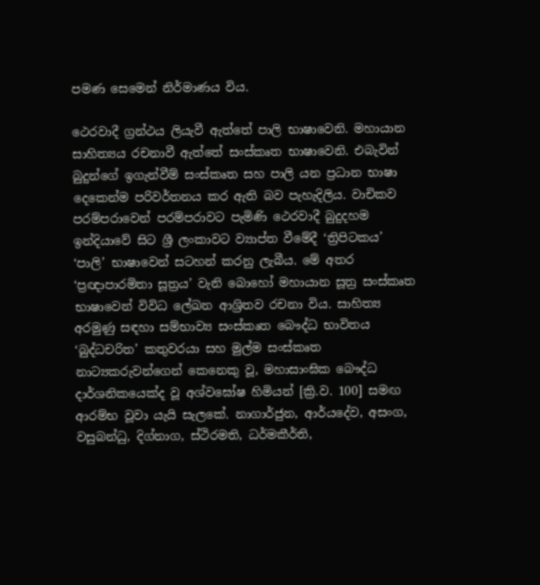පමණ සෙමෙන් නිර්මාණය විය.

ථෙරවාදී ග්‍රන්ථය ලියැවී ඇත්තේ පාලි භාෂාවෙනි. මහායාන සාහිත්‍යය රචනාවී ඇත්තේ සංස්කෘත භාෂාවෙනි. එබැවින් බුදුන්ගේ ඉගැන්වීම් සංස්කෘත සහ පාලි යන ප්‍රධාන භාෂා දෙකෙන්ම පරිවර්තනය කර ඇති බව පැහැදිලිය. වාචිකව පරම්පරාවෙන් පරම්පරාවට පැමිණි ථෙරවාදී බුදුදහම ඉන්දියාවේ සිට ශ්‍රී ලංකාවට ව්‍යාප්ත වීමේදී ‘ත්‍රිපිටකය’ ‘පාලි’ භාෂාවෙන් සටහන් කරනු ලැබීය. මේ අතර ‘ප්‍රඥාපාරමිතා සූත්‍රය’ වැනි බොහෝ මහායාන සූත්‍ර සංස්කෘත භාෂාවෙන් විවිධ ලේඛන ආශ්‍රිතව රචනා විය. සාහිත්‍ය අරමුණු සඳහා සම්භාව්‍ය සංස්කෘත බෞද්ධ භාවිතය ‘බුද්ධචරිත’ කතුවරයා සහ මුල්ම සංස්කෘත නාට්‍යකරුවන්ගෙන් කෙනෙකු වූ, මහාසාංඝික බෞද්ධ දාර්ශනිකයෙක්ද වූ අශ්වඝෝෂ හිමියන් [ක්‍රි.ව. 100] සමඟ ආරම්භ වූවා යැයි සැලකේ. නාගාර්ජුන, ආර්යදේව, අසංග, වසුබන්ධු, දිග්නාග, ස්ථිරමති, ධර්මකීර්ති,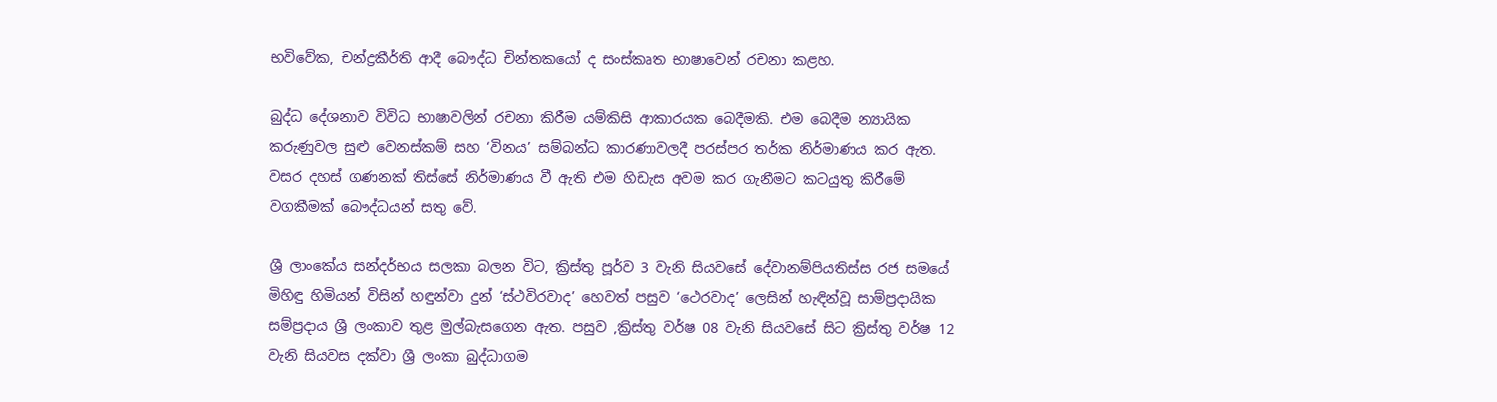භවිවේක, චන්ද්‍රකීර්ති ආදී බෞද්ධ චින්තකයෝ ද සංස්කෘත භාෂාවෙන් රචනා කළහ.

බුද්ධ දේශනාව විවිධ භාෂාවලින් රචනා කිරීම යම්කිසි ආකාරයක බෙදීමකි. එම බෙදීම න්‍යායික කරුණුවල සුළු වෙනස්කම් සහ ‘විනය’ සම්බන්ධ කාරණාවලදී පරස්පර තර්ක නිර්මාණය කර ඇත. වසර දහස් ගණනක් තිස්සේ නිර්මාණය වී ඇති එම හිඩැස අවම කර ගැනීමට කටයුතු කිරීමේ වගකීමක් බෞද්ධයන් සතු වේ.

ශ්‍රී ලාංකේය සන්දර්භය සලකා බලන විට, ක්‍රිස්තු පූර්ව 3 වැනි සියවසේ දේවානම්පියතිස්ස රජ සමයේ මිහිඳු හිමියන් විසින් හඳුන්වා දුන් ‘ස්ථවිරවාද’ හෙවත් පසුව ‘ථෙරවාද’ ලෙසින් හැඳින්වූ සාම්ප්‍රදායික සම්ප්‍රදාය ශ්‍රී ලංකාව තුළ මුල්බැසගෙන ඇත. පසුව ,ක්‍රිස්තු වර්ෂ 08 වැනි සියවසේ සිට ක්‍රිස්තු වර්ෂ 12 වැනි සියවස දක්වා ශ්‍රී ලංකා බුද්ධාගම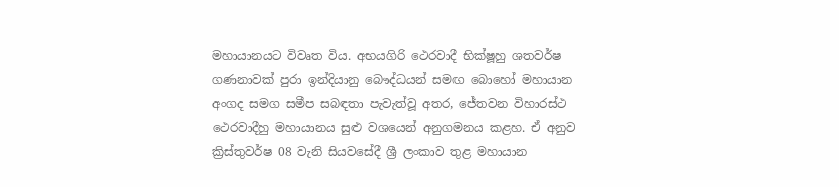මහායානයට විවෘත විය. අභයගිරි ථෙරවාදී භික්ෂූහු ශතවර්ෂ ගණනාවක් පුරා ඉන්දියානු බෞද්ධයන් සමඟ බොහෝ මහායාන අංගද සමග සමීප සබඳතා පැවැත්වූ අතර, ජේතවන විහාරස්ථ ථෙරවාදීහු මහායානය සුළු වශයෙන් අනුගමනය කළහ. ඒ අනුව ක්‍රිස්තුවර්ෂ 08 වැනි සියවසේදී ශ්‍රී ලංකාව තුළ මහායාන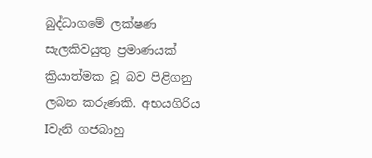බුද්ධාගමේ ලක්ෂණ සැලකිවයුතු ප්‍රමාණයක් ක්‍රියාත්මක වූ බව පිළිගනු ලබන කරුණකි. අභයගිරිය Iවැනි ගජබාහු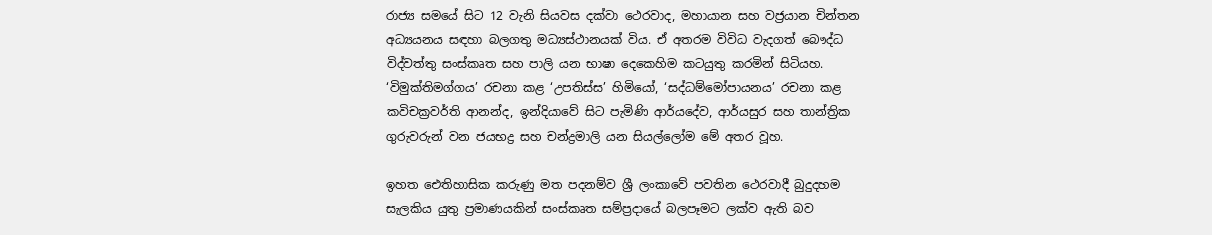රාජ්‍ය සමයේ සිට 12 වැනි සියවස දක්වා ථෙරවාද, මහායාන සහ වජ්‍රයාන චින්තන අධ්‍යයනය සඳහා බලගතු මධ්‍යස්ථානයක් විය. ඒ අතරම විවිධ වැදගත් බෞද්ධ විද්වත්තු සංස්කෘත සහ පාලි යන භාෂා දෙකෙහිම කටයුතු කරමින් සිටියහ. ‘විමුක්තිමග්ගය’ රචනා කළ ‘උපතිස්ස’ හිමියෝ, ‘සද්ධම්මෝපායනය’ රචනා කළ කවිචක්‍රවර්ති ආනන්ද, ඉන්දියාවේ සිට පැමිණි ආර්යදේව, ආර්යසුර සහ තාන්ත්‍රික ගුරුවරුන් වන ජයභද්‍ර සහ චන්ද්‍රමාලි යන සියල්ලෝම මේ අතර වූහ.

ඉහත ඓතිහාසික කරුණු මත පදනම්ව ශ්‍රී ලංකාවේ පවතින ථෙරවාදී බුදුදහම සැලකිය යුතු ප්‍රමාණයකින් සංස්කෘත සම්ප්‍රදායේ බලපෑමට ලක්ව ඇති බව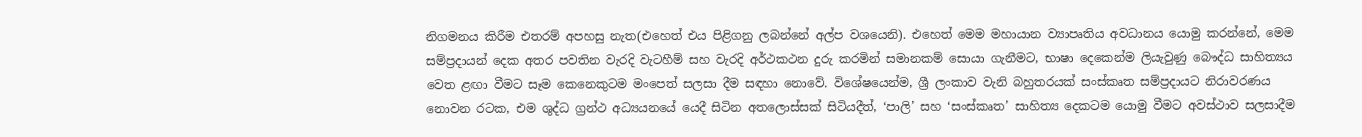නිගමනය කිරීම එතරම් අපහසු නැත(එහෙත් එය පිළිගනු ලබන්නේ අල්ප වශයෙනි). එහෙත් මෙම මහායාන ව්‍යාපෘතිය අවධානය යොමු කරන්නේ, මෙම සම්ප්‍රදායන් දෙක අතර පවතින වැරදි වැටහීම් සහ වැරදි අර්ථකථන දුරු කරමින් සමානකම් සොයා ගැනීමට, භාෂා දෙකෙන්ම ලියැවුණු බෞද්ධ සාහිත්‍යය වෙත ළඟා වීමට සෑම කෙනෙකුටම මංපෙත් සලසා දීම සඳහා නොවේ. විශේෂයෙන්ම, ශ්‍රී ලංකාව වැනි බහුතරයක් සංස්කෘත සම්ප්‍රදායට නිරාවරණය නොවන රටක, එම ශුද්ධ ග්‍රන්ථ අධ්‍යයනයේ යෙදී සිටින අතලොස්සක් සිටියදීත්, ‘පාලි’ සහ ‘සංස්කෘත’ සාහිත්‍ය දෙකටම යොමු වීමට අවස්ථාව සලසාදීම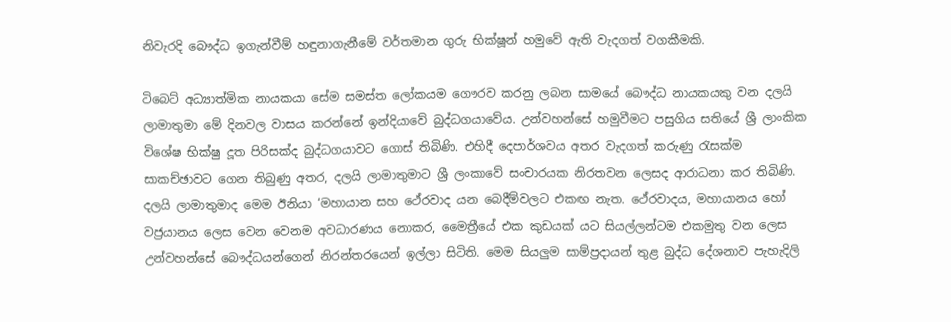නිවැරදි බෞද්ධ ඉගැන්වීම් හඳුනාගැනීමේ වර්තමාන ගුරු භික්ෂූන් හමුවේ ඇති වැදගත් වගකීමකි.

ටිබෙට් අධ්‍යාත්මික නායකයා සේම සමස්ත ලෝකයම ගෞරව කරනු ලබන සාමයේ බෞද්ධ නායකයකු වන දලයි ලාමාතුමා මේ දිනවල වාසය කරන්නේ ඉන්දියාවේ බුද්ධගයාවේය. උන්වහන්සේ හමුවීමට පසුගිය සතියේ ශ්‍රී ලාංකික විශේෂ භික්ෂු දූත පිරිසක්ද බුද්ධගයාවට ගොස් තිබිණි. එහිදී දෙපාර්ශවය අතර වැදගත් කරුණු රැසක්ම සාකච්ඡාවට ගෙන තිබුණු අතර, දලයි ලාමාතුමාට ශ්‍රී ලංකාවේ සංචාරයක නිරතවන ලෙසද ආරාධනා කර තිබිණි. දලයි ලාමාතුමාද මෙම ඊනියා ‘මහායාන සහ ථේරවාද යන බෙදීම්වලට එකඟ නැත. ථේරවාදය, මහායානය හෝ වජ්‍රයානය ලෙස වෙන වෙනම අවධාරණය නොකර, මෛත්‍රීයේ එක කුඩයක් යට සියල්ලන්ටම එකමුතු වන ලෙස උන්වහන්සේ බෞද්ධයන්ගෙන් නිරන්තරයෙන් ඉල්ලා සිටිති. මෙම සියලුම සාම්ප්‍රදායන් තුළ බුද්ධ දේශනාව පැහැදිලි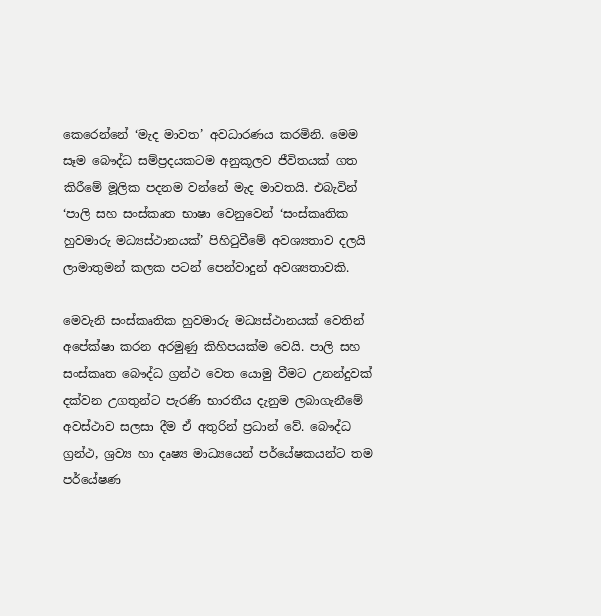කෙරෙන්නේ ‘මැද මාවත’ අවධාරණය කරමිනි. මෙම සෑම බෞද්ධ සම්ප්‍රදයකටම අනුකූලව ජීවිතයක් ගත කිරීමේ මූලික පදනම වන්නේ මැද මාවතයි. එබැවින් ‘පාලි සහ සංස්කෘත භාෂා වෙනුවෙන් ‘සංස්කෘතික හුවමාරු මධ්‍යස්ථානයක්’ පිහිටුවීමේ අවශ්‍යතාව දලයි ලාමාතුමන් කලක පටන් පෙන්වාදුන් අවශ්‍යතාවකි.

මෙවැනි සංස්කෘතික හුවමාරු මධ්‍යස්ථානයක් වෙතින් අපේක්ෂා කරන අරමුණු කිහිපයක්ම වෙයි. පාලි සහ සංස්කෘත බෞද්ධ ග්‍රන්ථ වෙත යොමු වීමට උනන්දුවක් දක්වන උගතුන්ට පැරණි භාරතීය දැනුම ලබාගැනීමේ අවස්ථාව සලසා දීම ඒ අතුරින් ප්‍රධාන් වේ. බෞද්ධ ග්‍රන්ථ, ශ්‍රව්‍ය හා දෘෂ්‍ය මාධ්‍යයෙන් පර්යේෂකයන්ට තම පර්යේෂණ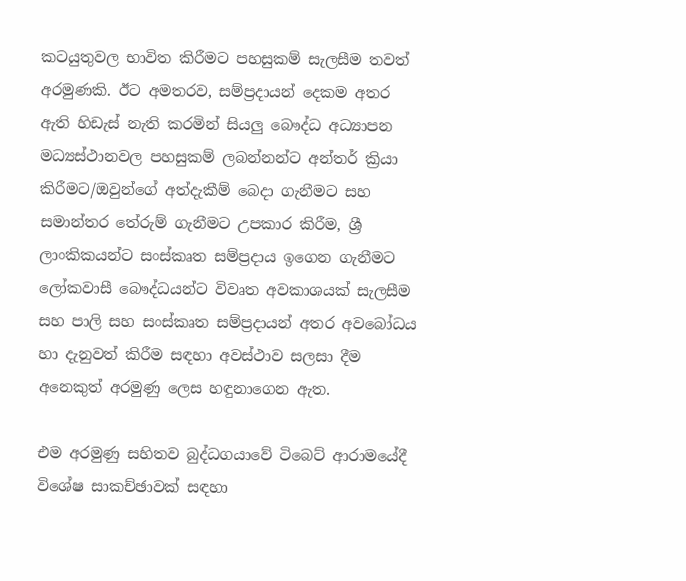කටයුතුවල භාවිත කිරීමට පහසුකම් සැලසීම තවත් අරමුණකි. ඊට අමතරව, සම්ප්‍රදායන් දෙකම අතර ඇති හිඩැස් නැති කරමින් සියලු බෞද්ධ අධ්‍යාපන මධ්‍යස්ථානවල පහසුකම් ලබන්නන්ට අන්තර් ක්‍රියා කිරීමට/ඔවුන්ගේ අත්දැකීම් බෙදා ගැනීමට සහ සමාන්තර තේරුම් ගැනීමට උපකාර කිරීම, ශ්‍රී ලාංකිකයන්ට සංස්කෘත සම්ප්‍රදාය ඉගෙන ගැනීමට ලෝකවාසී බෞද්ධයන්ට විවෘත අවකාශයක් සැලසීම සහ පාලි සහ සංස්කෘත සම්ප්‍රදායන් අතර අවබෝධය හා දැනුවත් කිරීම සඳහා අවස්ථාව සලසා දීම අනෙකුත් අරමුණු ලෙස හඳුනාගෙන ඇත.

එම අරමුණු සහිතව බුද්ධගයාවේ ටිබෙට් ආරාමයේදී විශේෂ සාකච්ඡාවක් සඳහා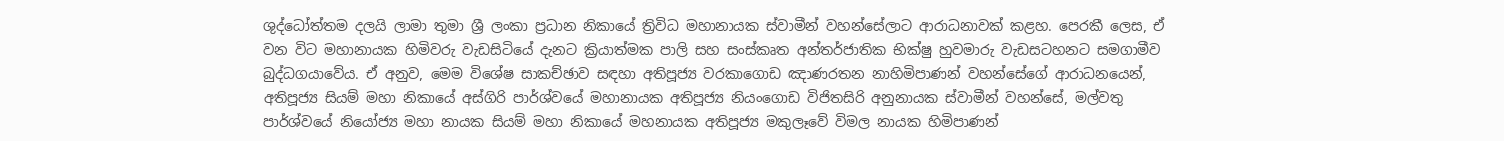ශුද්ධෝත්තම දලයි ලාමා තුමා ශ්‍රී ලංකා ප්‍රධාන නිකායේ ත්‍රිවිධ මහානායක ස්වාමීන් වහන්සේලාට ආරාධනාවක් කළහ. පෙරකී ලෙස, ඒ වන විට මහානායක හිමිවරු වැඩසිටියේ දැනට ක්‍රියාත්මක පාලි සහ සංස්කෘත අන්තර්ජාතික භික්ෂු හුවමාරු වැඩසටහනට සමගාමීව බුද්ධගයාවේය. ඒ අනුව, මෙම විශේෂ සාකච්ඡාව සඳහා අතිපූජ්‍ය වරකාගොඩ ඤාණරතන නාහිමිපාණන් වහන්සේගේ ආරාධනයෙන්, අතිපූජ්‍ය සියම් මහා නිකායේ අස්ගිරි පාර්ශ්වයේ මහානායක අතිපූජ්‍ය නියංගොඩ විජිතසිරි අනුනායක ස්වාමීන් වහන්සේ, මල්වතු පාර්ශ්වයේ නියෝජ්‍ය මහා නායක සියම් මහා නිකායේ මහනායක අතිපූජ්‍ය මකුලෑවේ විමල නායක හිමිපාණන්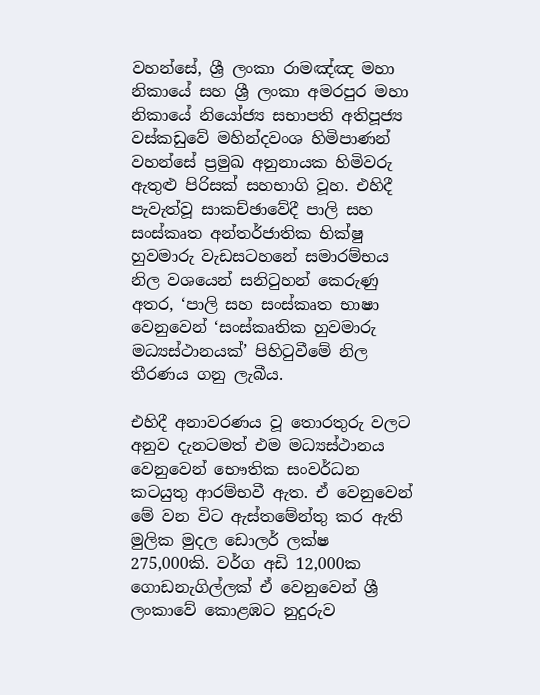වහන්සේ, ශ්‍රී ලංකා රාමඤ්ඤ මහා නිකායේ සහ ශ්‍රී ලංකා අමරපුර මහා නිකායේ නියෝජ්‍ය සභාපති අතිපූජ්‍ය වස්කඩුවේ මහින්දවංශ හිමිපාණන් වහන්සේ ප්‍රමුඛ අනුනායක හිමිවරු ඇතුළු පිරිසක් සහභාගි වූහ. එහිදී පැවැත්වූ සාකච්ඡාවේදී පාලි සහ සංස්කෘත අන්තර්ජාතික භික්ෂු හුවමාරු වැඩසටහනේ සමාරම්භය නිල වශයෙන් සනිටුහන් කෙරුණු අතර, ‘පාලි සහ සංස්කෘත භාෂා වෙනුවෙන් ‘සංස්කෘතික හුවමාරු මධ්‍යස්ථානයක්’ පිහිටුවීමේ නිල තීරණය ගනු ලැබීය.

එහිදී අනාවරණය වූ තොරතුරු වලට අනුව දැනටමත් එම මධ්‍යස්ථානය වෙනුවෙන් භෞතික සංවර්ධන කටයුතු ආරම්භවී ඇත. ඒ වෙනුවෙන් මේ වන විට ඇස්තමේන්තු කර ඇති මුලික මුදල ඩොලර් ලක්ෂ 275,000කි. වර්ග අඩි 12,000ක ගොඩනැගිල්ලක් ඒ වෙනුවෙන් ශ්‍රී ලංකාවේ කොළඹට නුදුරුව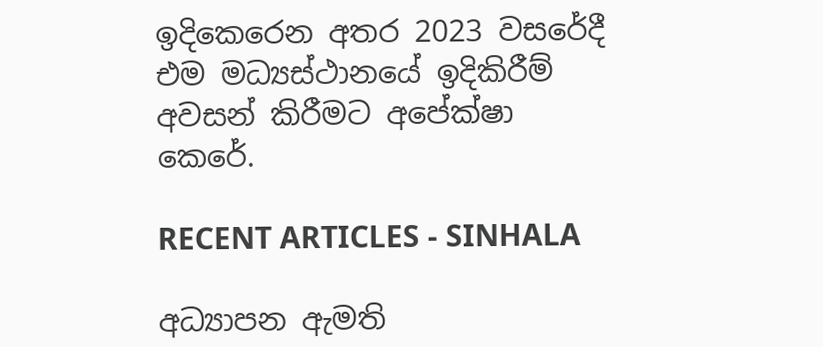ඉදිකෙරෙන අතර 2023 වසරේදී එම මධ්‍යස්ථානයේ ඉදිකිරීම් අවසන් කිරීමට අපේක්ෂා කෙරේ.

RECENT ARTICLES - SINHALA

අධ්‍යාපන ඇමති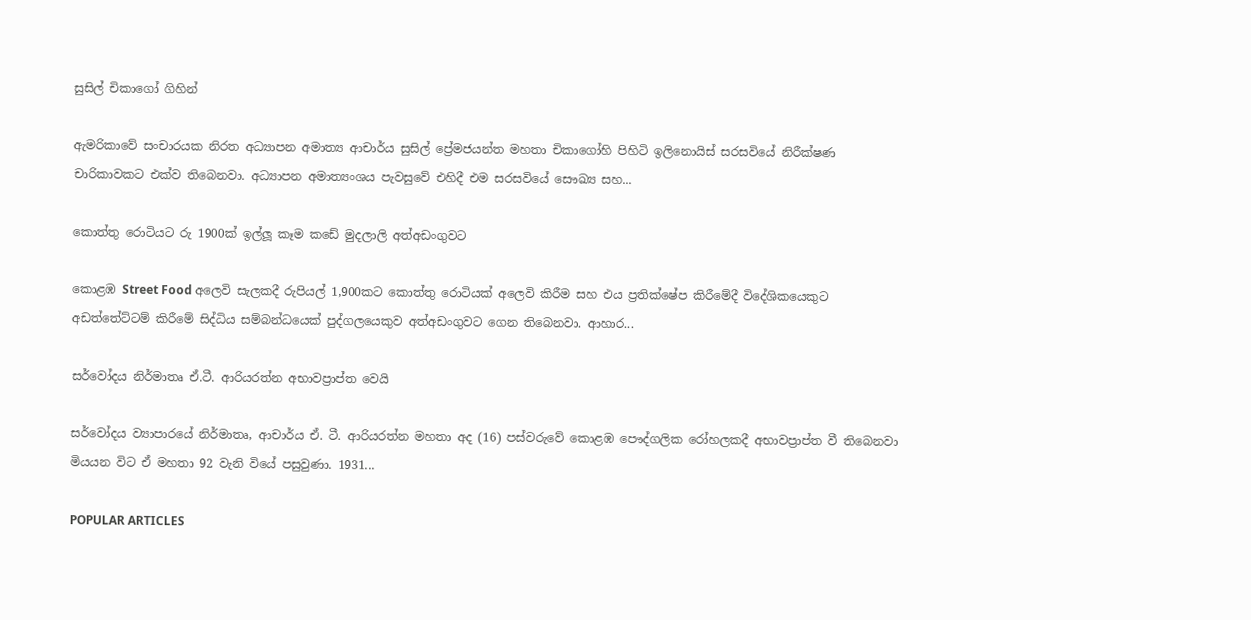සුසිල් චිකාගෝ ගිහින්

ඇමරිකාවේ සංචාරයක නිරත අධ්‍යාපන අමාත්‍ය ආචාර්ය සුසිල් ප්‍රේමජයන්ත මහතා චිකාගෝහි පිහිටි ඉලිනොයිස් සරසවියේ නිරීක්ෂණ චාරිකාවකට එක්ව තිබෙනවා. අධ්‍යාපන අමාත්‍යංශය පැවසුවේ එහිදී එම සරසවියේ සෞඛ්‍ය සහ...

කොත්තු රොටියට රු 1900ක් ඉල්ලූ කෑම කඩේ මුදලාලි අත්අඩංගුවට

කොළඹ Street Food අලෙවි සැලකදී රුපියල් 1,900කට කොත්තු රොටියක් අලෙවි කිරීම සහ එය ප්‍රතික්ෂේප කිරීමේදී විදේශිකයෙකුට අඩත්තේට්ටම් කිරීමේ සිද්ධිය සම්බන්ධයෙක් පුද්ගලයෙකුව අත්අඩංගුවට ගෙන තිබෙනවා. ආහාර...

සර්වෝදය නිර්මාතෘ ඒ.ටී. ආරියරත්න අභාවප්‍රාප්ත වෙයි

සර්වෝදය ව්‍යාපාරයේ නිර්මාතෘ, ආචාර්ය ඒ. ටී. ආරියරත්න මහතා අද (16) පස්වරුවේ කොළඹ පෞද්ගලික රෝහලකදී අභාවප්‍රාප්ත වී තිබෙනවා මියයන විට ඒ මහතා 92 වැනි වියේ පසුවුණා. 1931...

POPULAR ARTICLES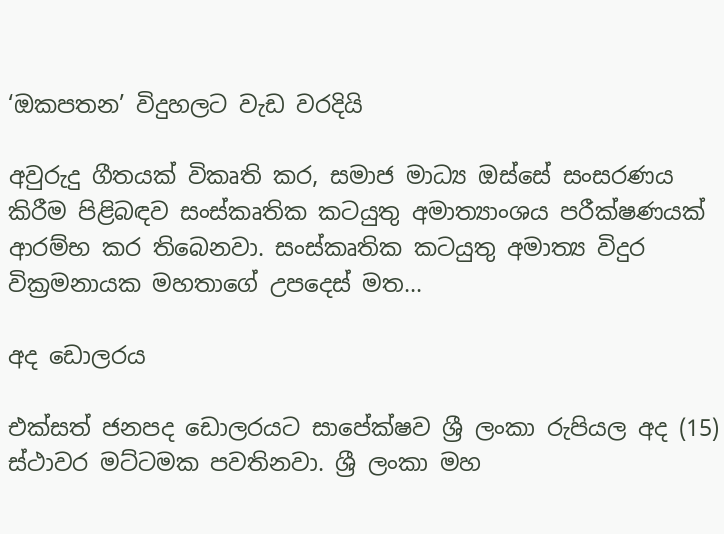‘ඔකපතන’ විදුහලට වැඩ වරදියි

අවුරුදු ගීතයක් විකෘති කර, සමාජ මාධ්‍ය ඔස්සේ සංසරණය කිරීම පිළිබඳව සංස්කෘතික කටයුතු අමාත්‍යාංශය පරීක්ෂණයක් ආරම්භ කර තිබෙනවා. සංස්කෘතික කටයුතු අමාත්‍ය විදුර වික්‍රමනායක මහතාගේ උපදෙස් මත...

අද ඩොලරය

එක්සත් ජනපද ඩොලරයට සාපේක්ෂව ශ්‍රී ලංකා රුපියල අද (15) ස්ථාවර මට්ටමක පවතිනවා. ශ්‍රී ලංකා මහ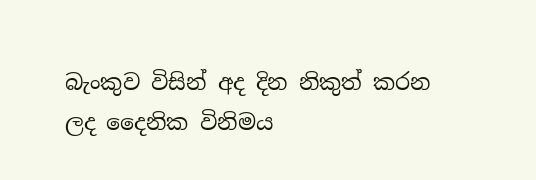බැංකුව විසින් අද දින නිකුත් කරන ලද දෛනික විනිමය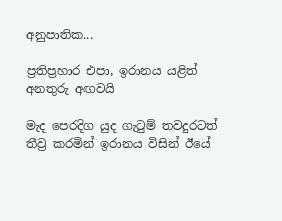අනුපාතික...

ප්‍රතිප්‍රහාර එපා, ඉරානය යළිත් අනතුරු අඟවයි

මැද පෙරදිග යුද ගැටුම් තවදුරටත් තීව්‍ර කරමින් ඉරානය විසින් ඊයේ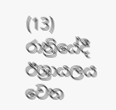(13) රාත්‍රියේදී ඊශ්‍රායලය වෙත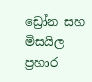ඩ්‍රෝන සහ මිසයිල ප්‍රහාර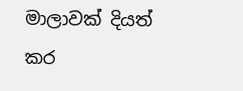මාලාවක් දියත් කර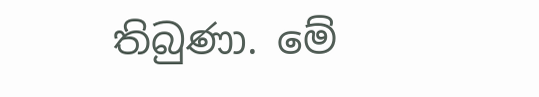තිබුණා. මේ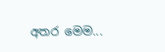අතර මෙම...